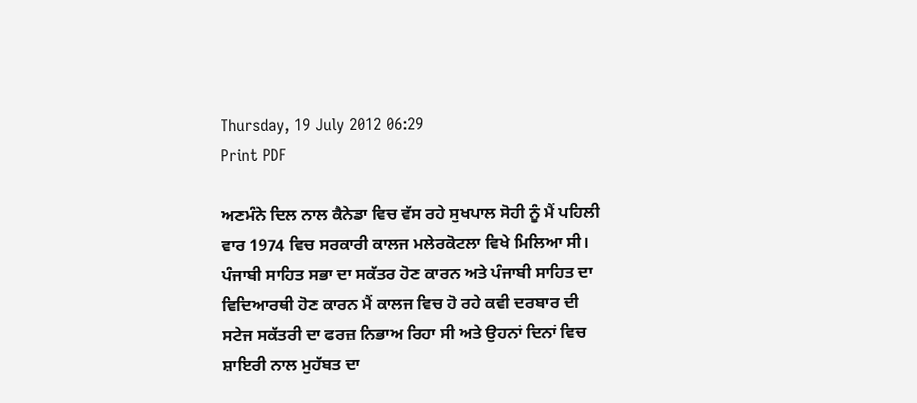Thursday, 19 July 2012 06:29
Print PDF

ਅਣਮੰਨੇ ਦਿਲ ਨਾਲ ਕੈਨੇਡਾ ਵਿਚ ਵੱਸ ਰਹੇ ਸੁਖਪਾਲ ਸੋਹੀ ਨੂੰ ਮੈਂ ਪਹਿਲੀ ਵਾਰ 1974 ਵਿਚ ਸਰਕਾਰੀ ਕਾਲਜ ਮਲੇਰਕੋਟਲਾ ਵਿਖੇ ਮਿਲਿਆ ਸੀ। ਪੰਜਾਬੀ ਸਾਹਿਤ ਸਭਾ ਦਾ ਸਕੱਤਰ ਹੋਣ ਕਾਰਨ ਅਤੇ ਪੰਜਾਬੀ ਸਾਹਿਤ ਦਾ ਵਿਦਿਆਰਥੀ ਹੋਣ ਕਾਰਨ ਮੈਂ ਕਾਲਜ ਵਿਚ ਹੋ ਰਹੇ ਕਵੀ ਦਰਬਾਰ ਦੀ ਸਟੇਜ ਸਕੱਤਰੀ ਦਾ ਫਰਜ਼ ਨਿਭਾਅ ਰਿਹਾ ਸੀ ਅਤੇ ਉਹਨਾਂ ਦਿਨਾਂ ਵਿਚ ਸ਼ਾਇਰੀ ਨਾਲ ਮੁਹੱਬਤ ਦਾ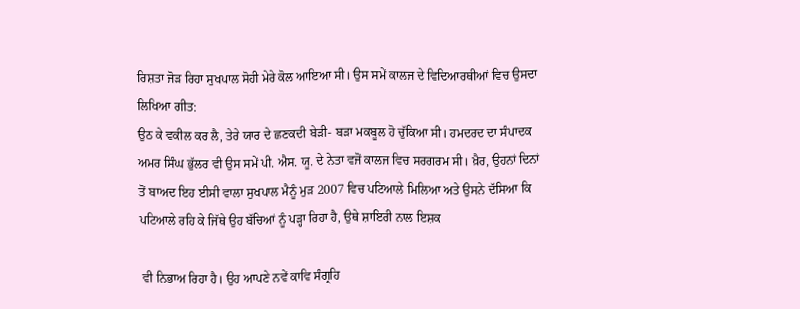ਰਿਸ਼ਤਾ ਜੋੜ ਰਿਹਾ ਸੁਖਪਾਲ ਸੋਹੀ ਮੇਰੇ ਕੋਲ ਆਇਆ ਸੀ। ਉਸ ਸਮੇਂ ਕਾਲਜ ਦੇ ਵਿਦਿਆਰਥੀਆਂ ਵਿਚ ਉਸਦਾ ਲਿਖਿਆ ਗੀਤ:
ਉਠ ਕੇ ਵਕੀਲ ਕਰ ਲੈ, ਤੇਰੇ ਯਾਰ ਦੇ ਛਣਕਦੀ ਬੇੜੀ- ਬੜਾ ਮਕਬੂਲ ਹੋ ਚੁੱਕਿਆ ਸੀ। ਹਮਦਰਦ ਦਾ ਸੰਪਾਦਕ ਅਮਰ ਸਿੰਘ ਭੁੱਲਰ ਵੀ ਉਸ ਸਮੇਂ ਪੀ. ਐਸ. ਯੂ. ਦੇ ਨੇਤਾ ਵਜੋਂ ਕਾਲਜ ਵਿਚ ਸਰਗਰਮ ਸੀ। ਖ਼ੈਰ, ਉਹਨਾਂ ਦਿਨਾਂ ਤੋਂ ਬਾਅਦ ਇਹ ਈਸੀ ਵਾਲਾ ਸੁਖਪਾਲ ਮੈਨੂੰ ਮੁੜ 2007 ਵਿਚ ਪਟਿਆਲੇ ਮਿਲਿਆ ਅਤੇ ਉਸਨੇ ਦੱਸਿਆ ਕਿ ਪਟਿਆਲੇ ਰਹਿ ਕੇ ਜਿੱਥੇ ਉਹ ਬੱਚਿਆਂ ਨੂੰ ਪੜ੍ਹਾ ਰਿਹਾ ਹੈ, ਉਥੇ ਸ਼ਾਇਰੀ ਨਾਲ ਇਸ਼ਕ

 ਵੀ ਨਿਭਾਅ ਰਿਹਾ ਹੈ। ਉਹ ਆਪਣੇ ਨਵੇਂ ਕਾਵਿ ਸੰਗ੍ਰਹਿ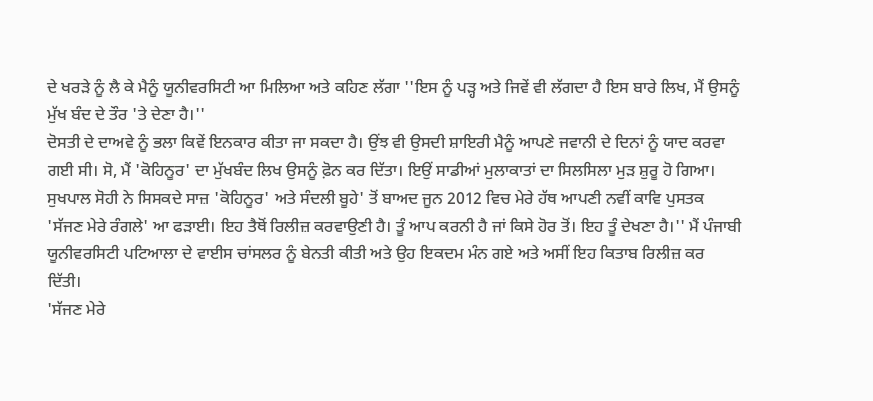ਦੇ ਖਰੜੇ ਨੂੰ ਲੈ ਕੇ ਮੈਨੂੰ ਯੂਨੀਵਰਸਿਟੀ ਆ ਮਿਲਿਆ ਅਤੇ ਕਹਿਣ ਲੱਗਾ ''ਇਸ ਨੂੰ ਪੜ੍ਹ ਅਤੇ ਜਿਵੇਂ ਵੀ ਲੱਗਦਾ ਹੈ ਇਸ ਬਾਰੇ ਲਿਖ, ਮੈਂ ਉਸਨੂੰ ਮੁੱਖ ਬੰਦ ਦੇ ਤੌਰ 'ਤੇ ਦੇਣਾ ਹੈ।''
ਦੋਸਤੀ ਦੇ ਦਾਅਵੇ ਨੂੰ ਭਲਾ ਕਿਵੇਂ ਇਨਕਾਰ ਕੀਤਾ ਜਾ ਸਕਦਾ ਹੈ। ਉਂਝ ਵੀ ਉਸਦੀ ਸ਼ਾਇਰੀ ਮੈਨੂੰ ਆਪਣੇ ਜਵਾਨੀ ਦੇ ਦਿਨਾਂ ਨੂੰ ਯਾਦ ਕਰਵਾ ਗਈ ਸੀ। ਸੋ, ਮੈਂ 'ਕੋਹਿਨੂਰ' ਦਾ ਮੁੱਖਬੰਦ ਲਿਖ ਉਸਨੂੰ ਫ਼ੋਨ ਕਰ ਦਿੱਤਾ। ਇਉਂ ਸਾਡੀਆਂ ਮੁਲਾਕਾਤਾਂ ਦਾ ਸਿਲਸਿਲਾ ਮੁੜ ਸ਼ੁਰੂ ਹੋ ਗਿਆ।
ਸੁਖਪਾਲ ਸੋਹੀ ਨੇ ਸਿਸਕਦੇ ਸਾਜ਼ 'ਕੋਹਿਨੂਰ' ਅਤੇ ਸੰਦਲੀ ਬੂਹੇ' ਤੋਂ ਬਾਅਦ ਜੂਨ 2012 ਵਿਚ ਮੇਰੇ ਹੱਥ ਆਪਣੀ ਨਵੀਂ ਕਾਵਿ ਪੁਸਤਕ 'ਸੱਜਣ ਮੇਰੇ ਰੰਗਲੇ' ਆ ਫੜਾਈ। ਇਹ ਤੈਥੋਂ ਰਿਲੀਜ਼ ਕਰਵਾਉਣੀ ਹੈ। ਤੂੰ ਆਪ ਕਰਨੀ ਹੈ ਜਾਂ ਕਿਸੇ ਹੋਰ ਤੋਂ। ਇਹ ਤੂੰ ਦੇਖਣਾ ਹੈ।'' ਮੈਂ ਪੰਜਾਬੀ ਯੂਨੀਵਰਸਿਟੀ ਪਟਿਆਲਾ ਦੇ ਵਾਈਸ ਚਾਂਸਲਰ ਨੂੰ ਬੇਨਤੀ ਕੀਤੀ ਅਤੇ ਉਹ ਇਕਦਮ ਮੰਨ ਗਏ ਅਤੇ ਅਸੀਂ ਇਹ ਕਿਤਾਬ ਰਿਲੀਜ਼ ਕਰ ਦਿੱਤੀ।
'ਸੱਜਣ ਮੇਰੇ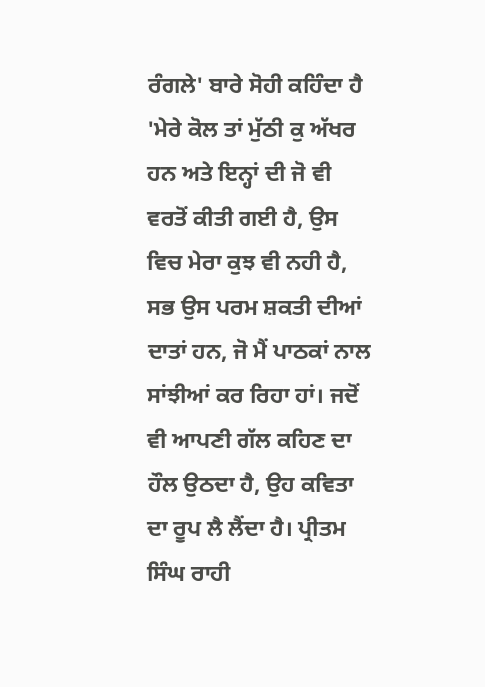ਰੰਗਲੇ' ਬਾਰੇ ਸੋਹੀ ਕਹਿੰਦਾ ਹੈ 'ਮੇਰੇ ਕੋਲ ਤਾਂ ਮੁੱਠੀ ਕੁ ਅੱਖਰ ਹਨ ਅਤੇ ਇਨ੍ਹਾਂ ਦੀ ਜੋ ਵੀ ਵਰਤੋਂ ਕੀਤੀ ਗਈ ਹੈ, ਉਸ ਵਿਚ ਮੇਰਾ ਕੁਝ ਵੀ ਨਹੀ ਹੈ, ਸਭ ਉਸ ਪਰਮ ਸ਼ਕਤੀ ਦੀਆਂ ਦਾਤਾਂ ਹਨ, ਜੋ ਮੈਂ ਪਾਠਕਾਂ ਨਾਲ ਸਾਂਝੀਆਂ ਕਰ ਰਿਹਾ ਹਾਂ। ਜਦੋਂ ਵੀ ਆਪਣੀ ਗੱਲ ਕਹਿਣ ਦਾ ਹੌਲ ਉਠਦਾ ਹੈ, ਉਹ ਕਵਿਤਾ ਦਾ ਰੂਪ ਲੈ ਲੈਂਦਾ ਹੈ। ਪ੍ਰੀਤਮ ਸਿੰਘ ਰਾਹੀ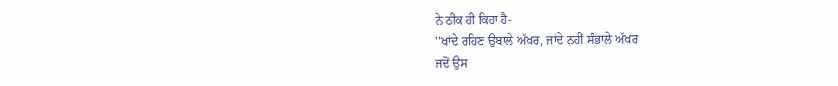ਨੇ ਠੀਕ ਹੀ ਕਿਹਾ ਹੈ-
''ਖਾਂਦੇ ਰਹਿਣ ਉਬਾਲੇ ਅੱਖਰ, ਜਾਂਦੇ ਨਹੀਂ ਸੰਭਾਲੇ ਅੱਖਰ
ਜਦੋਂ ਉਸ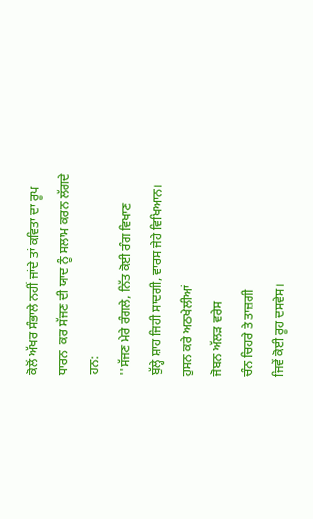ਕੋਲੋਂ ਅੱਖਰ ਸੰਭਾਲੇ ਨਹੀਂ ਜਾਂਦੇ ਤਾਂ ਕਵਿਤਾ ਦਾ ਰੂਪ ਧਾਰਨ  ਕਰ ਸੱਜਣ ਦੀ ਯਾਦ ਨੂੰ ਸਲਾਮ ਕਰਨ ਲੱਗਦੇ ਹਨ:
''ਸੱਜਣ ਮੇਰੇ ਰੰਗਲੇ, ਨਿੱਤ ਕੋਈ ਰੰਗ ਵਿਖਾਣ
ਬੁੱਲ੍ਹੇ ਸ਼ਾਹ ਜਿਹੀ ਸਾਦਗੀ, ਵਾਰਸ ਜੇਹੇ ਵਿਖਿਆਨ।
ਹੁਸਨ ਕਰੇ ਅਠਖੇਲੀਆਂ
ਜੋਬਨ ਅੱਲੜ ਵਰੇਸ
ਚੰਨ ਚਿਹਰੇ ਤੇ ਤਾਜ਼ਗੀ
ਜਿਵੇਂ ਕੋਈ ਰੂਹ ਦਸਵੇਸ।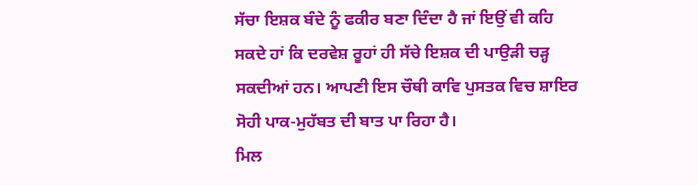ਸੱਚਾ ਇਸ਼ਕ ਬੰਦੇ ਨੂੰ ਫਕੀਰ ਬਣਾ ਦਿੰਦਾ ਹੈ ਜਾਂ ਇਉਂ ਵੀ ਕਹਿ ਸਕਦੇ ਹਾਂ ਕਿ ਦਰਵੇਸ਼ ਰੂਹਾਂ ਹੀ ਸੱਚੇ ਇਸ਼ਕ ਦੀ ਪਾਉੜੀ ਚੜ੍ਹ ਸਕਦੀਆਂ ਹਨ। ਆਪਣੀ ਇਸ ਚੌਥੀ ਕਾਵਿ ਪੁਸਤਕ ਵਿਚ ਸ਼ਾਇਰ ਸੋਹੀ ਪਾਕ-ਮੁਹੱਬਤ ਦੀ ਬਾਤ ਪਾ ਰਿਹਾ ਹੈ।
ਮਿਲ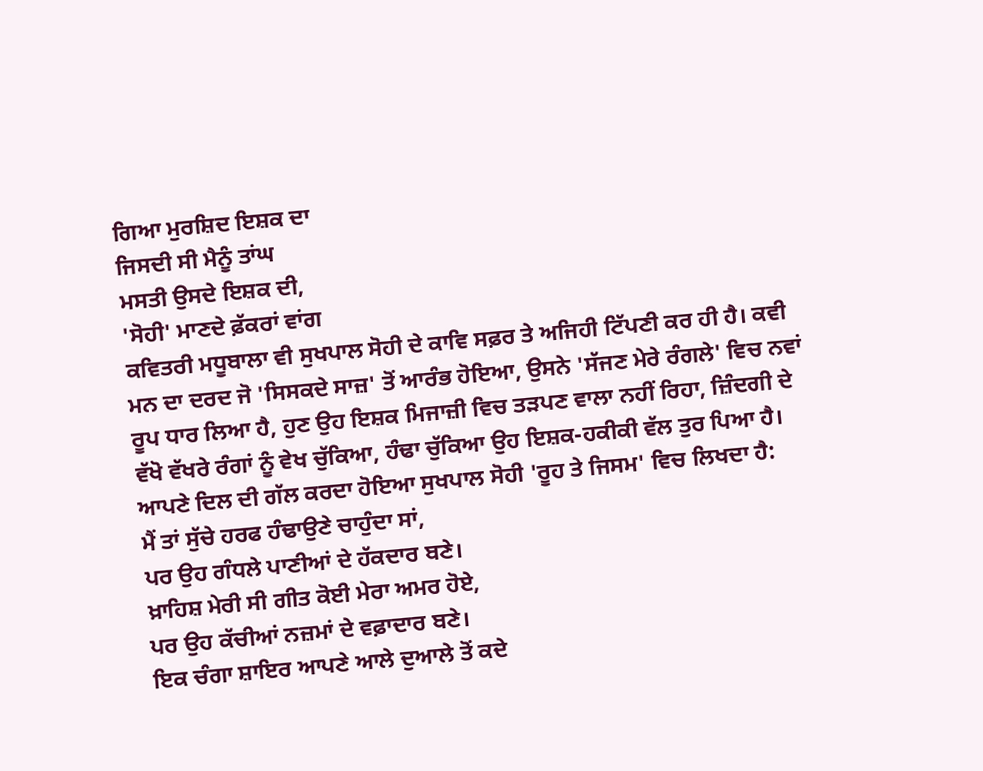ਗਿਆ ਮੁਰਸ਼ਿਦ ਇਸ਼ਕ ਦਾ
ਜਿਸਦੀ ਸੀ ਮੈਨੂੰ ਤਾਂਘ
ਮਸਤੀ ਉਸਦੇ ਇਸ਼ਕ ਦੀ,
'ਸੋਹੀ' ਮਾਣਦੇ ਫ਼ੱਕਰਾਂ ਵਾਂਗ
ਕਵਿਤਰੀ ਮਧੂਬਾਲਾ ਵੀ ਸੁਖਪਾਲ ਸੋਹੀ ਦੇ ਕਾਵਿ ਸਫ਼ਰ ਤੇ ਅਜਿਹੀ ਟਿੱਪਣੀ ਕਰ ਹੀ ਹੈ। ਕਵੀ ਮਨ ਦਾ ਦਰਦ ਜੋ 'ਸਿਸਕਦੇ ਸਾਜ਼' ਤੋਂ ਆਰੰਭ ਹੋਇਆ, ਉਸਨੇ 'ਸੱਜਣ ਮੇਰੇ ਰੰਗਲੇ' ਵਿਚ ਨਵਾਂ ਰੂਪ ਧਾਰ ਲਿਆ ਹੈ, ਹੁਣ ਉਹ ਇਸ਼ਕ ਮਿਜਾਜ਼ੀ ਵਿਚ ਤੜਪਣ ਵਾਲਾ ਨਹੀਂ ਰਿਹਾ, ਜ਼ਿੰਦਗੀ ਦੇ ਵੱਖੋ ਵੱਖਰੇ ਰੰਗਾਂ ਨੂੰ ਵੇਖ ਚੁੱਕਿਆ, ਹੰਢਾ ਚੁੱਕਿਆ ਉਹ ਇਸ਼ਕ-ਹਕੀਕੀ ਵੱਲ ਤੁਰ ਪਿਆ ਹੈ।
ਆਪਣੇ ਦਿਲ ਦੀ ਗੱਲ ਕਰਦਾ ਹੋਇਆ ਸੁਖਪਾਲ ਸੋਹੀ 'ਰੂਹ ਤੇ ਜਿਸਮ' ਵਿਚ ਲਿਖਦਾ ਹੈ:
ਮੈਂ ਤਾਂ ਸੁੱਚੇ ਹਰਫ ਹੰਢਾਉਣੇ ਚਾਹੁੰਦਾ ਸਾਂ,
ਪਰ ਉਹ ਗੰਧਲੇ ਪਾਣੀਆਂ ਦੇ ਹੱਕਦਾਰ ਬਣੇ।
ਖ਼ਾਹਿਸ਼ ਮੇਰੀ ਸੀ ਗੀਤ ਕੋਈ ਮੇਰਾ ਅਮਰ ਹੋਏ,
ਪਰ ਉਹ ਕੱਚੀਆਂ ਨਜ਼ਮਾਂ ਦੇ ਵਫ਼ਾਦਾਰ ਬਣੇ।
ਇਕ ਚੰਗਾ ਸ਼ਾਇਰ ਆਪਣੇ ਆਲੇ ਦੁਆਲੇ ਤੋਂ ਕਦੇ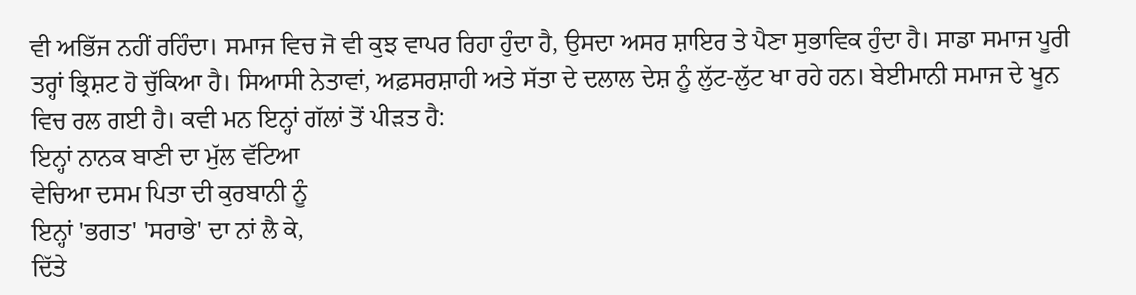ਵੀ ਅਭਿੱਜ ਨਹੀਂ ਰਹਿੰਦਾ। ਸਮਾਜ ਵਿਚ ਜੋ ਵੀ ਕੁਝ ਵਾਪਰ ਰਿਹਾ ਹੁੰਦਾ ਹੈ, ਉਸਦਾ ਅਸਰ ਸ਼ਾਇਰ ਤੇ ਪੈਣਾ ਸੁਭਾਵਿਕ ਹੁੰਦਾ ਹੈ। ਸਾਡਾ ਸਮਾਜ ਪੂਰੀ ਤਰ੍ਹਾਂ ਭ੍ਰਿਸ਼ਟ ਹੋ ਚੁੱਕਿਆ ਹੈ। ਸਿਆਸੀ ਨੇਤਾਵਾਂ, ਅਫ਼ਸਰਸ਼ਾਹੀ ਅਤੇ ਸੱਤਾ ਦੇ ਦਲਾਲ ਦੇਸ਼ ਨੂੰ ਲੁੱਟ-ਲੁੱਟ ਖਾ ਰਹੇ ਹਨ। ਬੇਈਮਾਨੀ ਸਮਾਜ ਦੇ ਖੂਨ ਵਿਚ ਰਲ ਗਈ ਹੈ। ਕਵੀ ਮਨ ਇਨ੍ਹਾਂ ਗੱਲਾਂ ਤੋਂ ਪੀੜਤ ਹੈ:
ਇਨ੍ਹਾਂ ਨਾਨਕ ਬਾਣੀ ਦਾ ਮੁੱਲ ਵੱਟਿਆ
ਵੇਚਿਆ ਦਸਮ ਪਿਤਾ ਦੀ ਕੁਰਬਾਨੀ ਨੂੰ
ਇਨ੍ਹਾਂ 'ਭਗਤ' 'ਸਰਾਭੇ' ਦਾ ਨਾਂ ਲੈ ਕੇ,
ਦਿੱਤੇ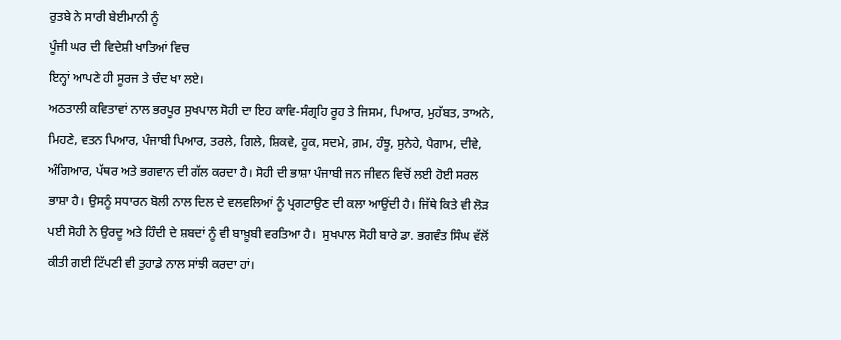ਰੁਤਬੇ ਨੇ ਸਾਰੀ ਬੇਈਮਾਨੀ ਨੂੰ
ਪੂੰਜੀ ਘਰ ਦੀ ਵਿਦੇਸ਼ੀ ਖਾਤਿਆਂ ਵਿਚ
ਇਨ੍ਹਾਂ ਆਪਣੇ ਹੀ ਸੂਰਜ ਤੇ ਚੰਦ ਖਾ ਲਏ।
ਅਠਤਾਲੀ ਕਵਿਤਾਵਾਂ ਨਾਲ ਭਰਪੂਰ ਸੁਖਪਾਲ ਸੋਹੀ ਦਾ ਇਹ ਕਾਵਿ-ਸੰਗ੍ਰਹਿ ਰੂਹ ਤੇ ਜਿਸਮ, ਪਿਆਰ, ਮੁਹੱਬਤ, ਤਾਅਨੇ, ਮਿਹਣੇ, ਵਤਨ ਪਿਆਰ, ਪੰਜਾਬੀ ਪਿਆਰ, ਤਰਲੇ, ਗਿਲੇ, ਸ਼ਿਕਵੇ, ਹੂਕ, ਸਦਮੇ, ਗ਼ਮ, ਹੰਝੂ, ਸੁਨੇਹੇ, ਪੈਗਾਮ, ਦੀਵੇ, ਅੰਗਿਆਰ, ਪੱਥਰ ਅਤੇ ਭਗਵਾਨ ਦੀ ਗੱਲ ਕਰਦਾ ਹੈ। ਸੋਹੀ ਦੀ ਭਾਸ਼ਾ ਪੰਜਾਬੀ ਜਨ ਜੀਵਨ ਵਿਚੋਂ ਲਈ ਹੋਈ ਸਰਲ ਭਾਸ਼ਾ ਹੈ। ਉਸਨੂੰ ਸਧਾਰਨ ਬੋਲੀ ਨਾਲ ਦਿਲ ਦੇ ਵਲਵਲਿਆਂ ਨੂੰ ਪ੍ਰਗਟਾਉਣ ਦੀ ਕਲਾ ਆਉਂਦੀ ਹੈ। ਜਿੱਥੇ ਕਿਤੇ ਵੀ ਲੋੜ ਪਈ ਸੋਹੀ ਨੇ ਉਰਦੂ ਅਤੇ ਹਿੰਦੀ ਦੇ ਸ਼ਬਦਾਂ ਨੂੰ ਵੀ ਬਾਖ਼ੂਬੀ ਵਰਤਿਆ ਹੈ।  ਸੁਖਪਾਲ ਸੋਹੀ ਬਾਰੇ ਡਾ. ਭਗਵੰਤ ਸਿੰਘ ਵੱਲੋਂ ਕੀਤੀ ਗਈ ਟਿੱਪਣੀ ਵੀ ਤੁਹਾਡੇ ਨਾਲ ਸਾਂਝੀ ਕਰਦਾ ਹਾਂ।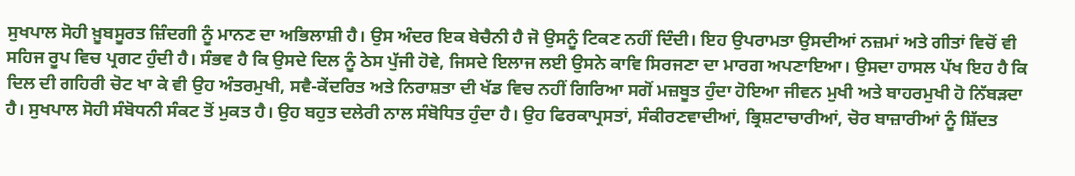ਸੁਖਪਾਲ ਸੋਹੀ ਖ਼ੂਬਸੂਰਤ ਜ਼ਿੰਦਗੀ ਨੂੰ ਮਾਨਣ ਦਾ ਅਭਿਲਾਸ਼ੀ ਹੈ। ਉਸ ਅੰਦਰ ਇਕ ਬੇਚੈਨੀ ਹੈ ਜੋ ਉਸਨੂੰ ਟਿਕਣ ਨਹੀਂ ਦਿੰਦੀ। ਇਹ ਉਪਰਾਮਤਾ ਉਸਦੀਆਂ ਨਜ਼ਮਾਂ ਅਤੇ ਗੀਤਾਂ ਵਿਚੋਂ ਵੀ ਸਹਿਜ ਰੂਪ ਵਿਚ ਪ੍ਰਗਟ ਹੁੰਦੀ ਹੈ। ਸੰਭਵ ਹੈ ਕਿ ਉਸਦੇ ਦਿਲ ਨੂੰ ਠੇਸ ਪੁੱਜੀ ਹੋਵੇ, ਜਿਸਦੇ ਇਲਾਜ ਲਈ ਉਸਨੇ ਕਾਵਿ ਸਿਰਜਣਾ ਦਾ ਮਾਰਗ ਅਪਣਾਇਆ। ਉਸਦਾ ਹਾਸਲ ਪੱਖ ਇਹ ਹੈ ਕਿ ਦਿਲ ਦੀ ਗਹਿਰੀ ਚੋਟ ਖਾ ਕੇ ਵੀ ਉਹ ਅੰਤਰਮੁਖੀ, ਸਵੈ-ਕੇਂਦਰਿਤ ਅਤੇ ਨਿਰਾਸ਼ਤਾ ਦੀ ਖੱਡ ਵਿਚ ਨਹੀਂ ਗਿਰਿਆ ਸਗੋਂ ਮਜ਼ਬੂਤ ਹੁੰਦਾ ਹੋਇਆ ਜੀਵਨ ਮੁਖੀ ਅਤੇ ਬਾਹਰਮੁਖੀ ਹੋ ਨਿੱਬੜਦਾ ਹੈ। ਸੁਖਪਾਲ ਸੋਹੀ ਸੰਬੋਧਨੀ ਸੰਕਟ ਤੋਂ ਮੁਕਤ ਹੈ। ਉਹ ਬਹੁਤ ਦਲੇਰੀ ਨਾਲ ਸੰਬੋਧਿਤ ਹੁੰਦਾ ਹੈ। ਉਹ ਫਿਰਕਾਪ੍ਰਸਤਾਂ, ਸੰਕੀਰਣਵਾਦੀਆਂ, ਭ੍ਰਿਸ਼ਟਾਚਾਰੀਆਂ, ਚੋਰ ਬਾਜ਼ਾਰੀਆਂ ਨੂੰ ਸ਼ਿੱਦਤ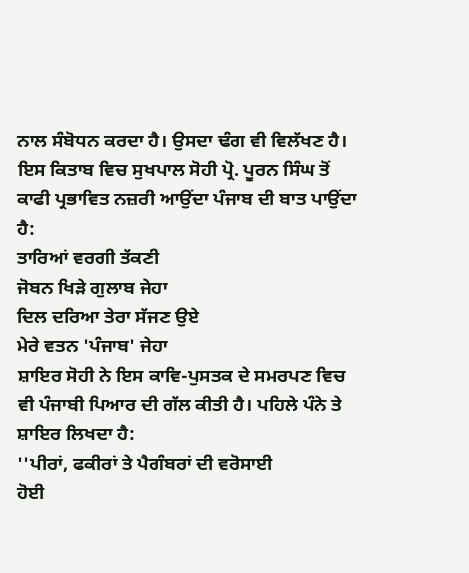ਨਾਲ ਸੰਬੋਧਨ ਕਰਦਾ ਹੈ। ਉਸਦਾ ਢੰਗ ਵੀ ਵਿਲੱਖਣ ਹੈ।
ਇਸ ਕਿਤਾਬ ਵਿਚ ਸੁਖਪਾਲ ਸੋਹੀ ਪ੍ਰੋ. ਪੂਰਨ ਸਿੰਘ ਤੋਂ ਕਾਫੀ ਪ੍ਰਭਾਵਿਤ ਨਜ਼ਰੀ ਆਉਂਦਾ ਪੰਜਾਬ ਦੀ ਬਾਤ ਪਾਉਂਦਾ ਹੈ:
ਤਾਰਿਆਂ ਵਰਗੀ ਤੱਕਣੀ
ਜੋਬਨ ਖਿੜੇ ਗੁਲਾਬ ਜੇਹਾ
ਦਿਲ ਦਰਿਆ ਤੇਰਾ ਸੱਜਣ ਉਏ
ਮੇਰੇ ਵਤਨ 'ਪੰਜਾਬ' ਜੇਹਾ
ਸ਼ਾਇਰ ਸੋਹੀ ਨੇ ਇਸ ਕਾਵਿ-ਪੁਸਤਕ ਦੇ ਸਮਰਪਣ ਵਿਚ ਵੀ ਪੰਜਾਬੀ ਪਿਆਰ ਦੀ ਗੱਲ ਕੀਤੀ ਹੈ। ਪਹਿਲੇ ਪੰਨੇ ਤੇ ਸ਼ਾਇਰ ਲਿਖਦਾ ਹੈ:
''ਪੀਰਾਂ, ਫਕੀਰਾਂ ਤੇ ਪੈਗੰਬਰਾਂ ਦੀ ਵਰੋਸਾਈ
ਹੋਈ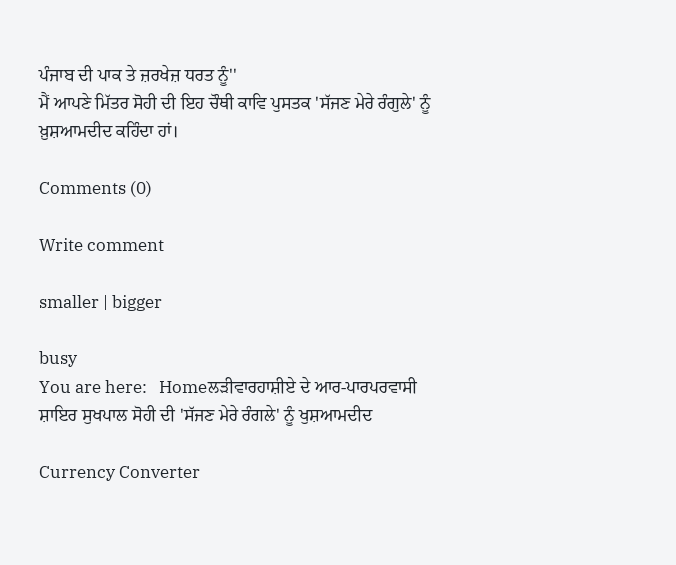ਪੰਜਾਬ ਦੀ ਪਾਕ ਤੇ ਜ਼ਰਖੇਜ਼ ਧਰਤ ਨੂੰ''
ਮੈਂ ਆਪਣੇ ਮਿੱਤਰ ਸੋਹੀ ਦੀ ਇਹ ਚੌਥੀ ਕਾਵਿ ਪੁਸਤਕ 'ਸੱਜਣ ਮੇਰੇ ਰੰਗੁਲੇ' ਨੂੰ ਖ਼ੁਸ਼ਆਮਦੀਦ ਕਹਿੰਦਾ ਹਾਂ।

Comments (0)

Write comment

smaller | bigger

busy
You are here:   Homeਲੜੀਵਾਰਹਾਸ਼ੀਏ ਦੇ ਆਰ-ਪਾਰਪਰਵਾਸੀ ਸ਼ਾਇਰ ਸੁਖਪਾਲ ਸੋਹੀ ਦੀ 'ਸੱਜਣ ਮੇਰੇ ਰੰਗਲੇ' ਨੂੰ ਖੁਸ਼ਆਮਦੀਦ

Currency Converter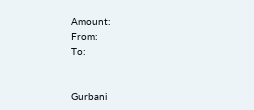Amount:
From:
To:


Gurbani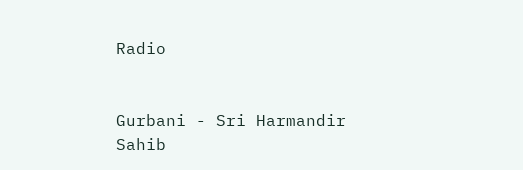Radio


Gurbani - Sri Harmandir Sahib